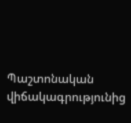Պաշտոնական վիճակագրությունից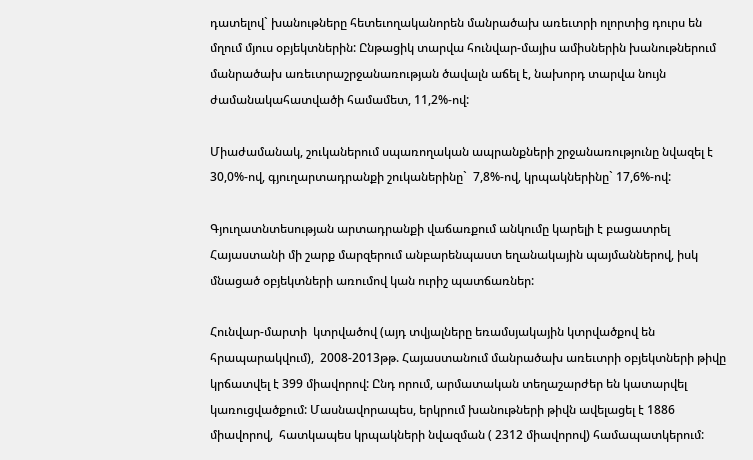դատելով` խանութները հետեւողականորեն մանրածախ առեւտրի ոլորտից դուրս են մղում մյուս օբյեկտներին: Ընթացիկ տարվա հունվար-մայիս ամիսներին խանութներում մանրածախ առեւտրաշրջանառության ծավալն աճել է, նախորդ տարվա նույն ժամանակահատվածի համամետ, 11,2%-ով:

Միաժամանակ, շուկաներում սպառողական ապրանքների շրջանառությունը նվազել է 30,0%-ով, գյուղարտադրանքի շուկաներինը`  7,8%-ով, կրպակներինը` 17,6%-ով:

Գյուղատնտեսության արտադրանքի վաճառքում անկումը կարելի է բացատրել Հայաստանի մի շարք մարզերում անբարենպաստ եղանակային պայմաններով, իսկ մնացած օբյեկտների առումով կան ուրիշ պատճառներ:

Հունվար-մարտի  կտրվածով (այդ տվյալները եռամսյակային կտրվածքով են հրապարակվում),  2008-2013թթ. Հայաստանում մանրածախ առեւտրի օբյեկտների թիվը կրճատվել է 399 միավորով: Ընդ որում, արմատական տեղաշարժեր են կատարվել  կառուցվածքում: Մասնավորապես, երկրում խանութների թիվն ավելացել է 1886 միավորով,  հատկապես կրպակների նվազման ( 2312 միավորով) համապատկերում: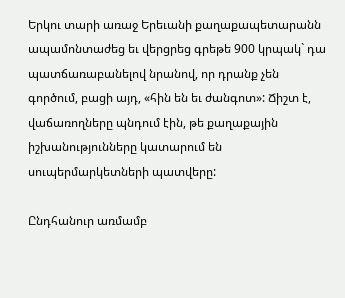Երկու տարի առաջ Երեւանի քաղաքապետարանն ապամոնտաժեց եւ վերցրեց գրեթե 900 կրպակ` դա պատճառաբանելով նրանով, որ դրանք չեն գործում, բացի այդ, «հին են եւ ժանգոտ»: Ճիշտ է,  վաճառողները պնդում էին, թե քաղաքային իշխանությունները կատարում են սուպերմարկետների պատվերը:

Ընդհանուր առմամբ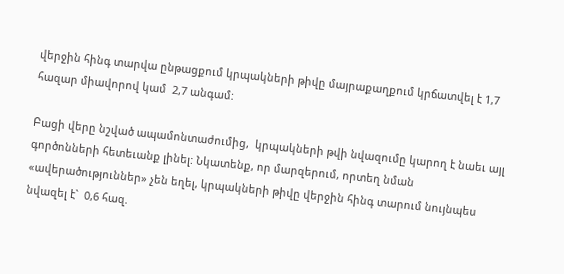վերջին հինգ տարվա ընթացքում կրպակների թիվը մայրաքաղքում կրճատվել է 1,7 հազար միավորով կամ  2,7 անգամ:

Բացի վերը նշված ապամոնտաժումից,  կրպակների թվի նվազումը կարող է նաեւ այլ գործոնների հետեւանք լինել: Նկատենք, որ մարզերում, որտեղ նման «ավերածություններ» չեն եղել, կրպակների թիվը վերջին հինգ տարում նույնպես նվազել է`  0,6 հազ.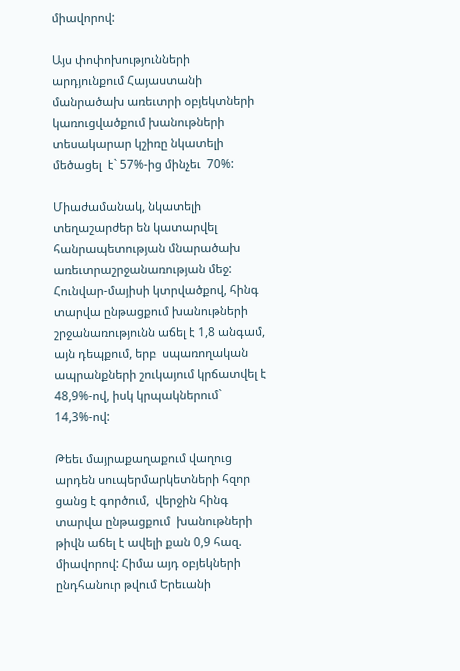միավորով:

Այս փոփոխությունների արդյունքում Հայաստանի մանրածախ առեւտրի օբյեկտների կառուցվածքում խանութների տեսակարար կշիռը նկատելի մեծացել  է` 57%-ից մինչեւ  70%:

Միաժամանակ, նկատելի տեղաշարժեր են կատարվել հանրապետության մնարածախ առեւտրաշրջանառության մեջ: Հունվար-մայիսի կտրվածքով, հինգ տարվա ընթացքում խանութների շրջանառությունն աճել է 1,8 անգամ, այն դեպքում, երբ  սպառողական ապրանքների շուկայում կրճատվել է 48,9%-ով, իսկ կրպակներում` 14,3%-ով:

Թեեւ մայրաքաղաքում վաղուց արդեն սուպերմարկետների հզոր ցանց է գործում,  վերջին հինգ տարվա ընթացքում  խանութների թիվն աճել է ավելի քան 0,9 հազ. միավորով: Հիմա այդ օբյեկների ընդհանուր թվում Երեւանի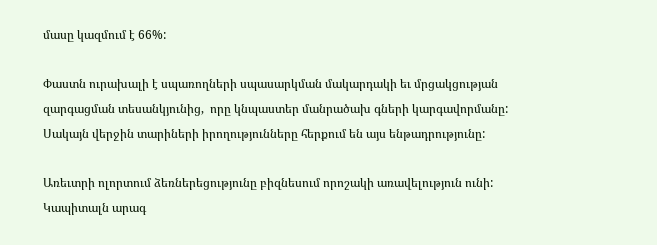մասը կազմում է 66%:

Փաստն ուրախալի է սպառողների սպասարկման մակարդակի եւ մրցակցության զարգացման տեսանկյունից,  որը կնպաստեր մանրածախ գների կարգավորմանը: Սակայն վերջին տարիների իրողությունները հերքում են այս ենթադրությունը:

Առեւտրի ոլորտում ձեռներեցությունը բիզնեսում որոշակի առավելություն ունի: Կապիտալն արագ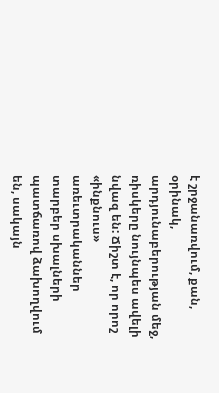է շրջանառվում, քան, օրինակ, արդյունաբերության մեջ,  ռիսկերը նույնպես ավելի նվազ են: Ճիշտ է, որ որոշ «ինքնուս»  առեւտրականներ  տարբեր սխալների պատճառով ձախողվում են, սակայն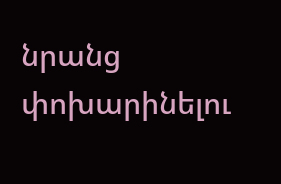նրանց փոխարինելու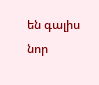են գալիս նոր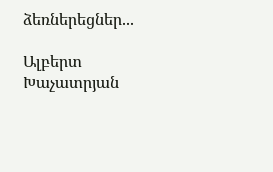ձեռներեցներ...

Ալբերտ  Խաչատրյան